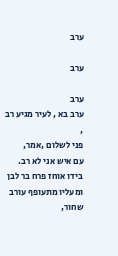ערב

ערב

ערב
ערב בא , לעיר מגיע רב ,
פני לשלום ,אמר,
עם איש אני לא רב.
בידו אוחז פרח בר לבן
ומעליו מתעופף עורב שחור,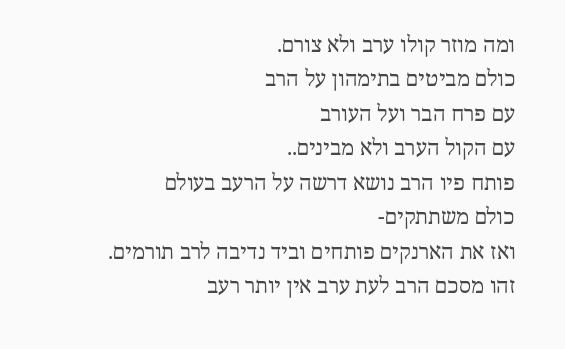ומה מוזר קולו ערב ולא צורם.
כולם מביטים בתימהון על הרב
עם פרח הבר ועל העורב
עם הקול הערב ולא מבינים..
פותח פיו הרב נושא דרשה על הרעב בעולם
כולם משתתקים-
ואז את הארנקים פותחים וביד נדיבה לרב תורמים.
זהו מסכם הרב לעת ערב אין יותר רעב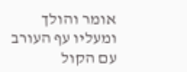אומר והולך ומעליו עף העורב עם הקול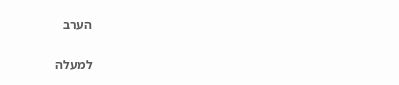הערב

למעלה